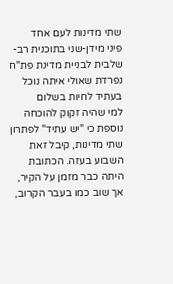שתי מדינות לעם אחד
פיני מידן-שני בתוכנית רב-שלבית לבניית מדינת פת"ח נפרדת שאולי איתה נוכל בעתיד לחיות בשלום
למי שהיה זקוק להוכחה נוספת כי "יש עתיד" לפתרון שתי מדינות, קיבל זאת השבוע בעזה. הכתובת היתה כבר מזמן על הקיר, אך שוב כמו בעבר הקרוב,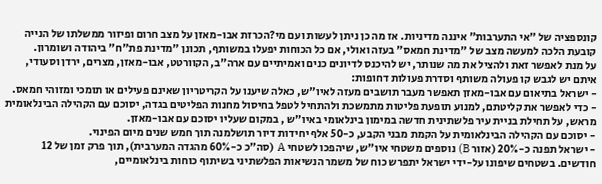קונספציה של "אי התערבות" איננה מדיניות. אז מה כן ניתן לעשות ועם מי?הכרזת אבו-מאזן על מצב חרום ופיזור ממשלתו של הנייה קובעת הלכה למעשה מצב של "מדינת חמאס" בעזה ואולי, אם כל הכוחות יפעלו במשותף, תכונן "מדינת פת"ח" ביהודה ושומרון.
על מנת לאפשר זאת ולהציל את מה שנותר, יש להיכנס לדיונים כנים ואמיתיים עם ארה"ב, הקוורטט, אבו-מאזן, מצרים, ירדן וסעודי, איתם יש לגבש קו פעולה משותף וסדרת פעולות דחופות:
- ישראל בתיאום עם אבו-מאזן תאפשר מעבר תושבים מעזה לאיו"ש, כאלה שיענו על הקריטריון שאינם פעילים או תומכי ומזוהי חמאס.
- כדי לאפשר את קליטתם, למנוע תופעת פליטות מתמשכת ולהתחיל לטפל בחיסול מחנות הפליטים בגדה, יסוכם עם הקהילה הבינלאומית מראש, על תחילת בניית עיר פלשתינית חדשה במימון בינלאומי באיו"ש , במקום שעליו יסוכם עם אבו-מאזן.
- יסוכם עם הקהילה הבינלאומית על הקמת מבני הקבע, כ-50 אלף יחידות דיור תושלמנה תוך חמש שנים מיום הפינוי.
- ישראל תפנה כ-20% (אזור B) נוספים משטחי איו"ש, שיהפכו לשטחי A (סה"כ כ-60% מהגדה המערבית), תוך פרק זמן של 12 חודשים. בשטחים שיפונו על-ידי ישראל יתפרש כוח של משמר הנשיאות הפלשתיני בשיתוף כוחות בינלאומיים,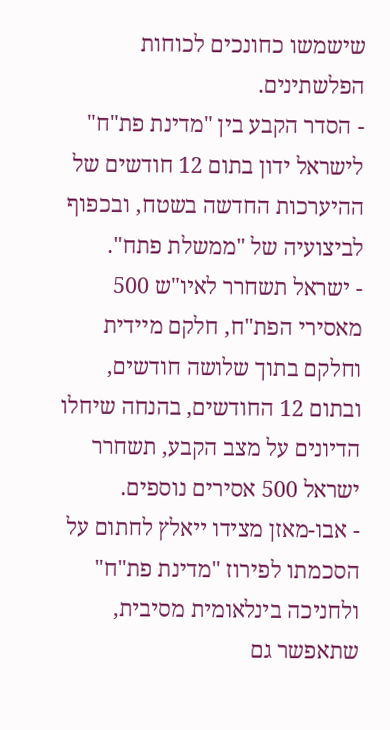שישמשו כחונכים לכוחות הפלשתינים.
- הסדר הקבע בין "מדינת פת"ח" לישראל ידון בתום 12 חודשים של ההיערכות החדשה בשטח, ובכפוף לביצועיה של "ממשלת פתח".
- ישראל תשחרר לאיו"ש 500 מאסירי הפת"ח, חלקם מיידית וחלקם בתוך שלושה חודשים, ובתום 12 החודשים, בהנחה שיחלו הדיונים על מצב הקבע, תשחרר ישראל 500 אסירים נוספים.
- אבו-מאזן מצידו ייאלץ לחתום על הסכמתו לפירוז "מדינת פת"ח" ולחניכה בינלאומית מסיבית, שתאפשר גם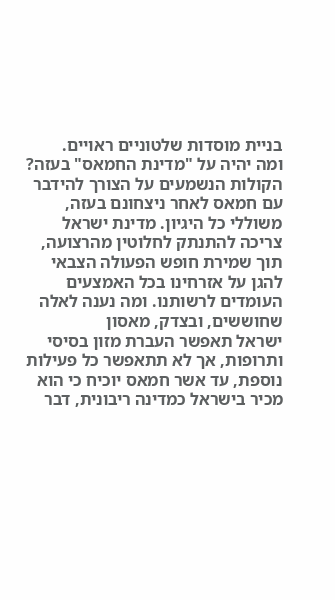בניית מוסדות שלטוניים ראויים.
ומה יהיה על "מדינת החמאס" בעזה? הקולות הנשמעים על הצורך להידבר עם חמאס לאחר ניצחונם בעזה, משוללי כל היגיון. מדינת ישראל צריכה להתנתק לחלוטין מהרצועה, תוך שמירת חופש הפעולה הצבאי להגן על אזרחינו בכל האמצעים העומדים לרשותנו. ומה נענה לאלה שחוששים, ובצדק, מאסון
ישראל תאפשר העברת מזון בסיסי ותרופות, אך לא תתאפשר כל פעילות נוספת, עד אשר חמאס יוכיח כי הוא מכיר בישראל כמדינה ריבונית, דבר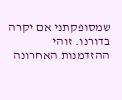שמסופקתני אם יקרה בדורנו. זוהי ההזדמנות האחרונה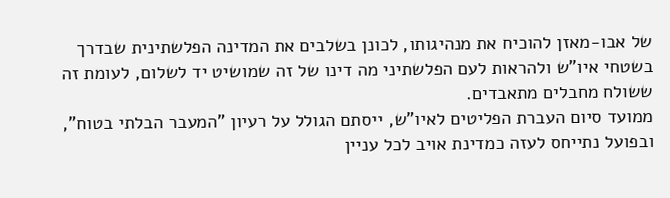של אבו-מאזן להוכיח את מנהיגותו, לכונן בשלבים את המדינה הפלשתינית שבדרך בשטחי איו"ש ולהראות לעם הפלשתיני מה דינו של זה שמושיט יד לשלום, לעומת זה ששולח מחבלים מתאבדים.
ממועד סיום העברת הפליטים לאיו"ש, ייסתם הגולל על רעיון "המעבר הבלתי בטוח", ובפועל נתייחס לעזה כמדינת אויב לכל עניין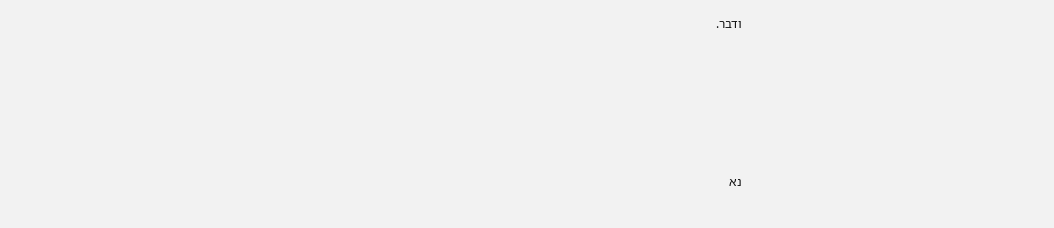ודבר.










נא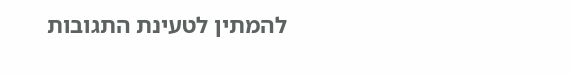להמתין לטעינת התגובות